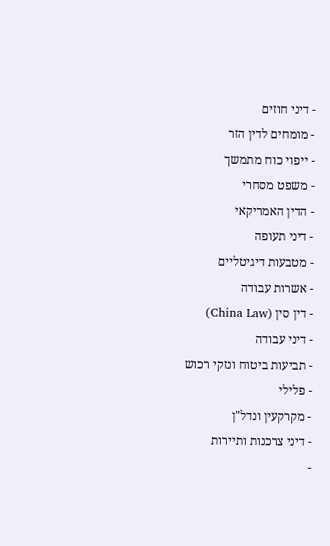- דיני חוזים
- מומחים לדין הזר
- ייפוי כוח מתמשך
- משפט מסחרי
- הדין האמריקאי
- דיני תעופה
- מטבעות דיגיטליים
- אשרות עבודה
- דין סין (China Law)
- דיני עבודה
- תביעות ביטוח ונזקי רכוש
- פלילי
- מקרקעין ונדל"ן
- דיני צרכנות ותיירות
-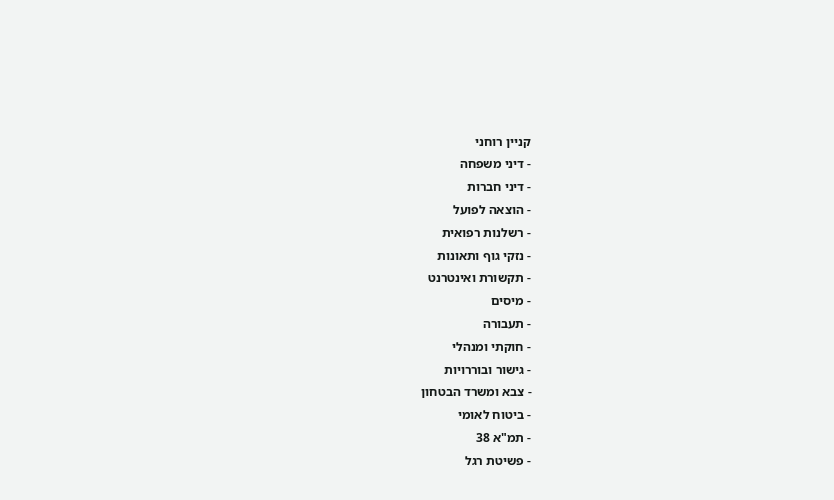קניין רוחני
- דיני משפחה
- דיני חברות
- הוצאה לפועל
- רשלנות רפואית
- נזקי גוף ותאונות
- תקשורת ואינטרנט
- מיסים
- תעבורה
- חוקתי ומנהלי
- גישור ובוררויות
- צבא ומשרד הבטחון
- ביטוח לאומי
- תמ"א 38
- פשיטת רגל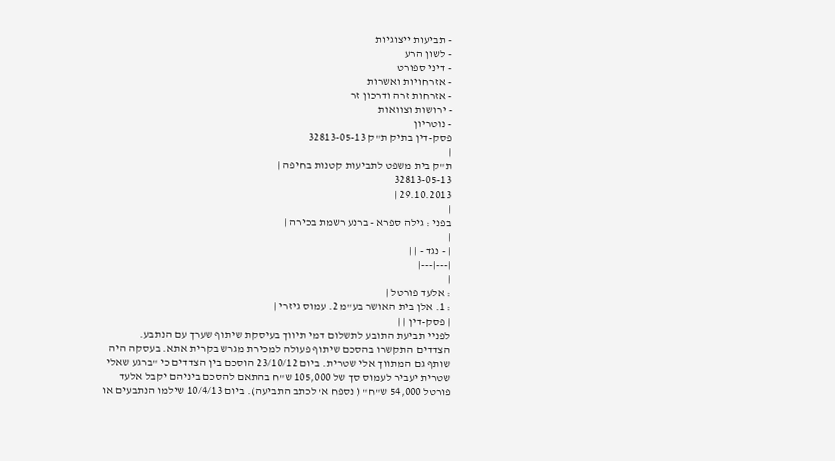- תביעות ייצוגיות
- לשון הרע
- דיני ספורט
- אזרחויות ואשרות
- אזרחות זרה ודרכון זר
- ירושות וצוואות
- נוטריון
פסק-דין בתיק ת"ק 32813-05-13
|
ת"ק בית משפט לתביעות קטנות בחיפה |
32813-05-13
29.10.2013 |
|
בפני : גילה ספרא - ברנע רשמת בכירה |
|
| - נגד - | |
|---|---|
|
: אלעד פורטל |
: 1. אלן בית האושר בע"מ 2. עמוס גיזרי |
| פסק-דין | |
לפניי תביעת התובע לתשלום דמי תיווך בעיסקת שיתוף שערך עם הנתבע.
הצדדים התקשרו בהסכם שיתוף פעולה למכירת מגרש בקרית אתא. בעסקה היה שותף גם המתווך אלי שטרית. ביום 23/10/12 הוסכם בין הצדדים כי "ברגע שאלי שטרית יעביר לעמוס סך של 105,000 ש"ח בהתאם להסכם ביניהם יקבל אלעד פורטל 54,000 ש"ח" ( נספח א' לכתב התביעה). ביום 10/4/13 שילמו הנתבעים או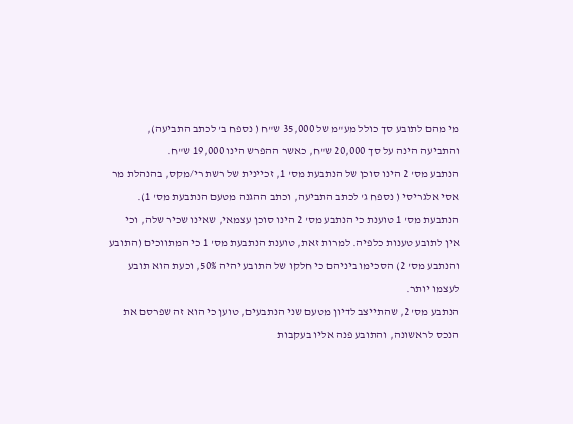מי מהם לתובע סך כולל מע"מ של 35,000 ש"ח ( נספח ב' לכתב התביעה), והתביעה הינה על סך 20,000 ש"ח, כאשר ההפרש הינו 19,000 ש"ח.
הנתבע מס' 2 הינו סוכן של הנתבעת מס' 1, זכיינית של רשת רי/מקס, בהנהלת מר אסי אלגריסי ( נספח ג' לכתב התביעה, וכתב ההגנה מטעם הנתבעת מס' 1).
הנתבעת מס' 1 טוענת כי הנתבע מס' 2 הינו סוכן עצמאי, שאינו שכיר שלה, וכי אין לתובע טענות כלפיה. למרות זאת, טוענת הנתבעת מס' 1 כי המתווכים (התובע והנתבע מס' 2) הסכימו ביניהם כי חלקו של התובע יהיה 50%, וכעת הוא תובע לעצמו יותר.
הנתבע מס' 2, שהתייצב לדיון מטעם שני הנתבעים, טוען כי הוא זה שפרסם את הנכס לראשונה, והתובע פנה אליו בעקבות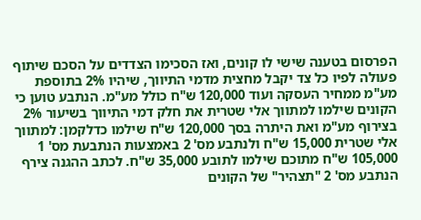הפרסום בטענה שישי לו קונים, ואז הסכימו הצדדים על הסכם שיתוף פעולה לפיו כל צד יקבל מחצית מדמי התיווך, שיהיו 2% בתוספת מע"מ ממחיר העסקה ועוד 120,000 ש"ח כולל מע"מ. הנתבע טוען כי הקונים שילמו למתווך אלי שטרית את חלק דמי התיווך בשיעור 2% בצירוף מע"מ ואת היתרה בסך 120,000 ש"ח שילמו כדלקמן: למתווך אלי שטרית 15,000 ש"ח ולנתבע מס' 2 באמצעות הנתבעת מס' 1 105,000 ש"ח מתוכם שילמו לתובע 35,000 ש"ח. לכתב ההגנה צירף הנתבע מס' 2 "תצהיר" של הקונים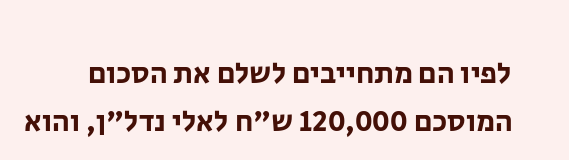לפיו הם מתחייבים לשלם את הסכום המוסכם 120,000 ש"ח לאלי נדל"ן, והוא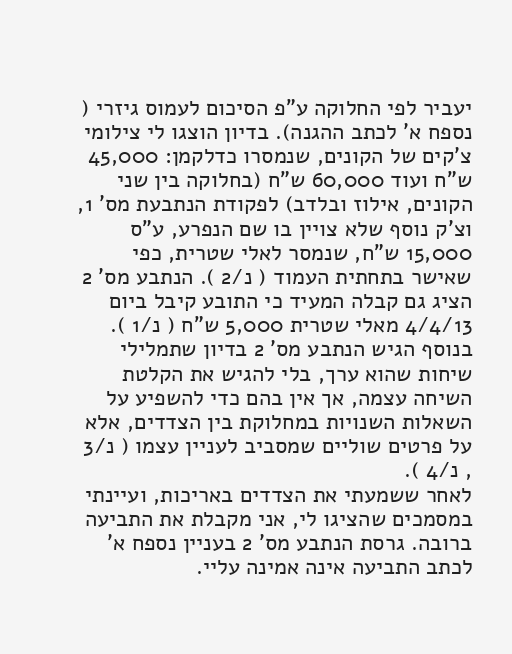יעביר לפי החלוקה ע"פ הסיכום לעמוס גיזרי ( נספח א' לכתב ההגנה). בדיון הוצגו לי צילומי צ'קים של הקונים, שנמסרו כדלקמן: 45,000 ש"ח ועוד 60,000 ש"ח (בחלוקה בין שני הקונים, אילוז ובלדב) לפקודת הנתבעת מס' 1, וצ'ק נוסף שלא צויין בו שם הנפרע, ע"ס 15,000 ש"ח, שנמסר לאלי שטרית, כפי שאישר בתחתית העמוד ( נ/2 ). הנתבע מס' 2 הציג גם קבלה המעיד כי התובע קיבל ביום 4/4/13 מאלי שטרית 5,000 ש"ח ( נ/1 ). בנוסף הגיש הנתבע מס' 2 בדיון שתמלילי שיחות שהוא ערך, בלי להגיש את הקלטת השיחה עצמה, אך אין בהם כדי להשפיע על השאלות השנויות במחלוקת בין הצדדים, אלא על פרטים שוליים שמסביב לעניין עצמו ( נ/3 , נ/4 ).
לאחר ששמעתי את הצדדים באריכות, ועיינתי במסמכים שהציגו לי, אני מקבלת את התביעה ברובה. גרסת הנתבע מס' 2 בעניין נספח א' לכתב התביעה אינה אמינה עליי.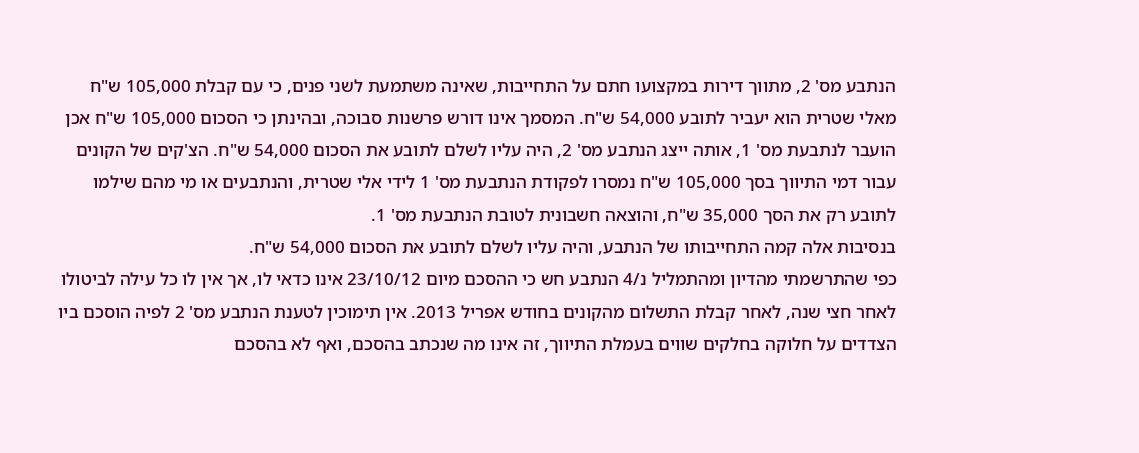הנתבע מס' 2, מתווך דירות במקצועו חתם על התחייבות, שאינה משתמעת לשני פנים, כי עם קבלת 105,000 ש"ח מאלי שטרית הוא יעביר לתובע 54,000 ש"ח. המסמך אינו דורש פרשנות סבוכה, ובהינתן כי הסכום 105,000 ש"ח אכן הועבר לנתבעת מס' 1, אותה ייצג הנתבע מס' 2, היה עליו לשלם לתובע את הסכום 54,000 ש"ח. הצ'קים של הקונים עבור דמי התיווך בסך 105,000 ש"ח נמסרו לפקודת הנתבעת מס' 1 לידי אלי שטרית, והנתבעים או מי מהם שילמו לתובע רק את הסך 35,000 ש"ח, והוצאה חשבונית לטובת הנתבעת מס' 1.
בנסיבות אלה קמה התחייבותו של הנתבע, והיה עליו לשלם לתובע את הסכום 54,000 ש"ח.
כפי שהתרשמתי מהדיון ומהתמליל נ/4 הנתבע חש כי ההסכם מיום 23/10/12 אינו כדאי לו, אך אין לו כל עילה לביטולו לאחר חצי שנה, לאחר קבלת התשלום מהקונים בחודש אפריל 2013. אין תימוכין לטענת הנתבע מס' 2 לפיה הוסכם ביו הצדדים על חלוקה בחלקים שווים בעמלת התיווך, זה אינו מה שנכתב בהסכם, ואף לא בהסכם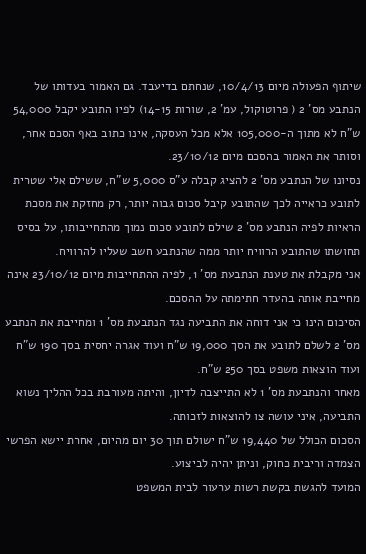שיתוף הפעולה מיום 10/4/13, שנחתם בדיעבד. גם האמור בעדותו של הנתבע מס' 2 ( פרוטוקול, עמ' 2, שורות 14-15) לפיו התובע יקבל 54,000 ש"ח לא מתוך ה-105,000 אלא מכל העסקה, אינו כתוב באף הסכם אחר, וסותר את האמור בהסכם מיום 23/10/12.
נסיונו של הנתבע מס' 2 להציג קבלה ע"ס 5,000 ש"ח, ששילם אלי שטרית לתובע כראייה לכך שהתובע קיבל סכום גבוה יותר, רק מחזקת את מסכת הראיות לפיה הנתבע מס' 2 שילם לתובע סכום נמוך מהתחייבותו, על בסיס תחושתו שהתובע הרוויח יותר ממה שהנתבע חשב שעליו להרוויח.
אני מקבלת את טענת הנתבעת מס' 1, לפיה ההתחייבות מיום 23/10/12 אינה מחייבת אותה בהעדר חתימתה על ההסכם.
הסיכום הינו כי אני דוחה את התביעה נגד הנתבעת מס' 1 ומחייבת את הנתבע מס' 2 לשלם לתובע את הסך 19,000 ש"ח ועוד אגרה יחסית בסך 190 ש"ח ועוד הוצאות משפט בסך 250 ש"ח.
מאחר והנתבעת מס' 1 לא התייצבה לדיון, והיתה מעורבת בכל ההליך נשוא התביעה, איני עושה צו להוצאות לזכותה.
הסכום הכולל של 19,440 ש"ח ישולם תוך 30 יום מהיום, אחרת יישא הפרשי הצמדה וריבית כחוק, וניתן יהיה לביצוע.
המועד להגשת בקשת רשות ערעור לבית המשפט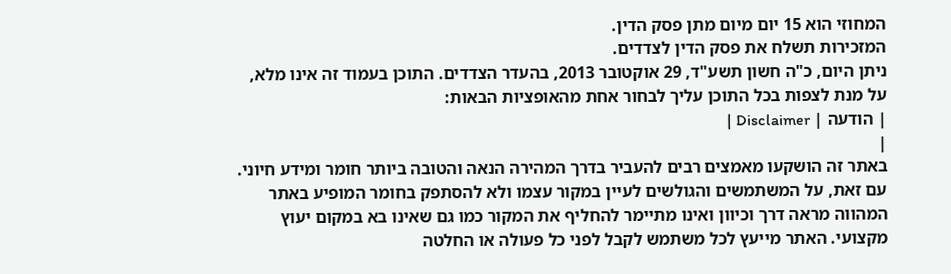המחוזי הוא 15 יום מיום מתן פסק הדין.
המזכירות תשלח את פסק הדין לצדדים.
ניתן היום, כ"ה חשון תשע"ד, 29 אוקטובר 2013, בהעדר הצדדים. התוכן בעמוד זה אינו מלא, על מנת לצפות בכל התוכן עליך לבחור אחת מהאופציות הבאות:
| הודעה | Disclaimer |
|
באתר זה הושקעו מאמצים רבים להעביר בדרך המהירה הנאה והטובה ביותר חומר ומידע חיוני. עם זאת, על המשתמשים והגולשים לעיין במקור עצמו ולא להסתפק בחומר המופיע באתר המהווה מראה דרך וכיוון ואינו מתיימר להחליף את המקור כמו גם שאינו בא במקום יעוץ מקצועי. האתר מייעץ לכל משתמש לקבל לפני כל פעולה או החלטה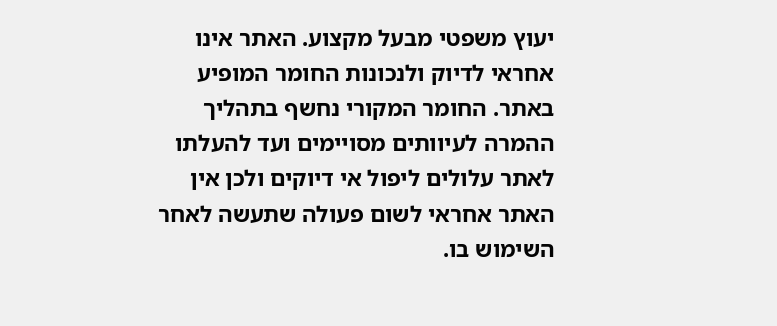יעוץ משפטי מבעל מקצוע. האתר אינו אחראי לדיוק ולנכונות החומר המופיע באתר. החומר המקורי נחשף בתהליך ההמרה לעיוותים מסויימים ועד להעלתו לאתר עלולים ליפול אי דיוקים ולכן אין האתר אחראי לשום פעולה שתעשה לאחר השימוש בו.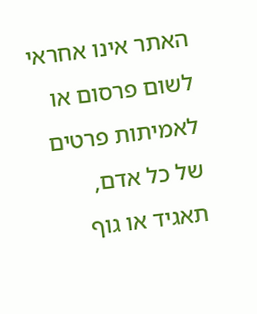האתר אינו אחראי לשום פרסום או לאמיתות פרטים של כל אדם, תאגיד או גוף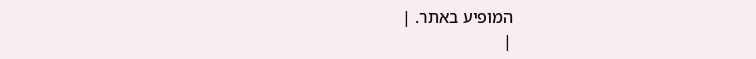המופיע באתר. |
|